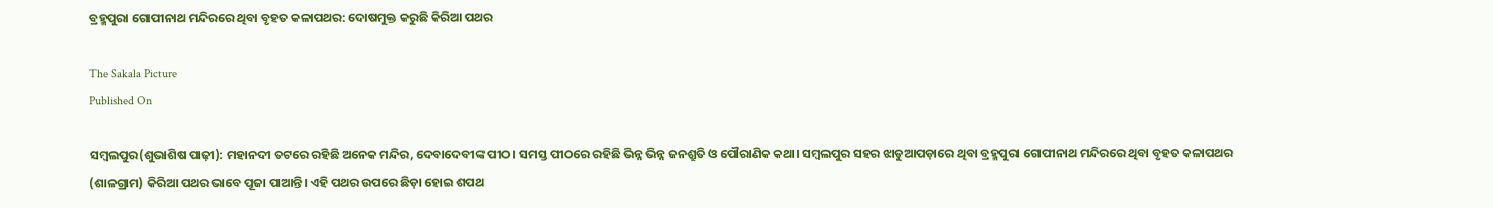ବ୍ରହ୍ମପୁରା ଗୋପୀନାଥ ମନ୍ଦିରରେ ଥିବା ବୃହତ କଳାପଥର: ଦୋଷମୁକ୍ତ କରୁଛି କିରିଆ ପଥର

The Sakala Picture
Published On

ସମ୍ବଲପୁର(ଶୁଭାଶିଷ ପାଢ଼ୀ): ମହାନଦୀ ତଟରେ ରହିଛି ଅନେକ ମନ୍ଦିର, ଦେବାଦେବୀଙ୍କ ପୀଠ। ସମସ୍ତ ପୀଠରେ ରହିଛି ଭିନ୍ନ ଭିନ୍ନ ଜନଶ୍ରୁତି ଓ ପୌରାଣିକ କଥା। ସମ୍ବଲପୁର ସହର ଝାଡୁଆପଡ଼ାରେ ଥିବା ବ୍ରହ୍ମପୁରା ଗୋପୀନାଥ ମନ୍ଦିରରେ ଥିବା ବୃହତ କଳାପଥର (ଶାଳଗ୍ରାମ) କିରିଆ ପଥର ଭାବେ ପୂଜା ପାଆନ୍ତି। ଏହି ପଥର ଉପରେ ଛିଡ଼ା ହୋଇ ଶପଥ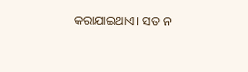କରାଯାଇଥାଏ। ସତ ନ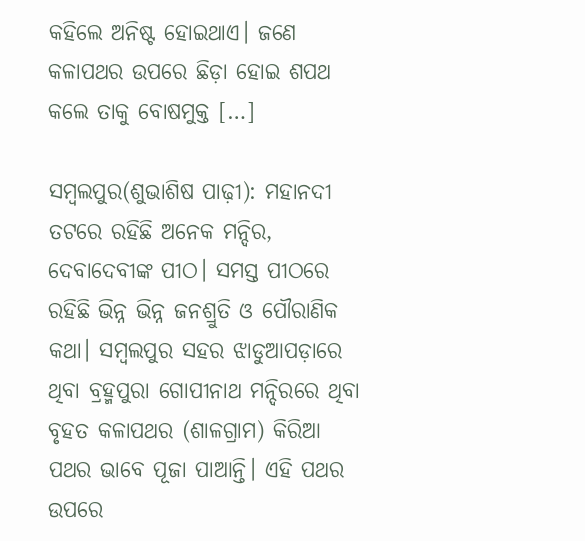କହିଲେ ଅନିଷ୍ଟ ହୋଇଥାଏ। ଜଣେ କଳାପଥର ଉପରେ ଛିଡ଼ା ହୋଇ ଶପଥ କଲେ ତାକୁ ବୋଷମୁକ୍ତ […]

ସମ୍ବଲପୁର(ଶୁଭାଶିଷ ପାଢ଼ୀ): ମହାନଦୀ ତଟରେ ରହିଛି ଅନେକ ମନ୍ଦିର, ଦେବାଦେବୀଙ୍କ ପୀଠ। ସମସ୍ତ ପୀଠରେ ରହିଛି ଭିନ୍ନ ଭିନ୍ନ ଜନଶ୍ରୁତି ଓ ପୌରାଣିକ କଥା। ସମ୍ବଲପୁର ସହର ଝାଡୁଆପଡ଼ାରେ ଥିବା ବ୍ରହ୍ମପୁରା ଗୋପୀନାଥ ମନ୍ଦିରରେ ଥିବା ବୃହତ କଳାପଥର (ଶାଳଗ୍ରାମ) କିରିଆ ପଥର ଭାବେ ପୂଜା ପାଆନ୍ତି। ଏହି ପଥର ଉପରେ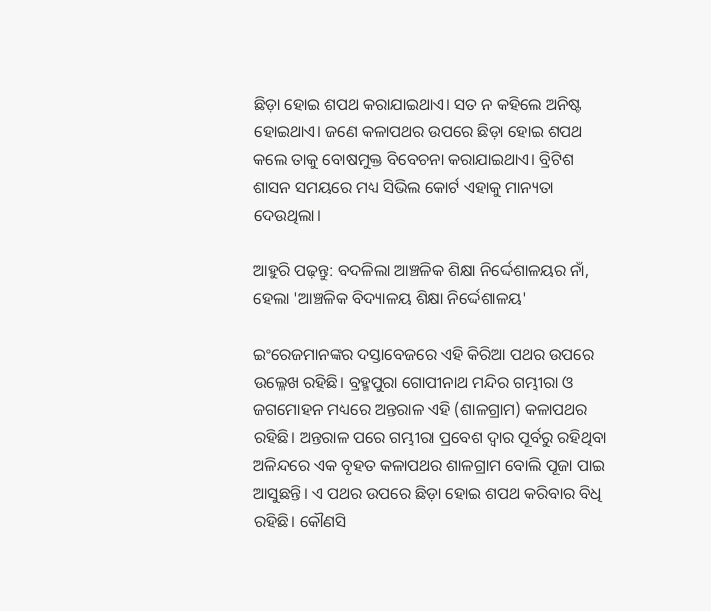ଛିଡ଼ା ହୋଇ ଶପଥ କରାଯାଇଥାଏ। ସତ ନ କହିଲେ ଅନିଷ୍ଟ ହୋଇଥାଏ। ଜଣେ କଳାପଥର ଉପରେ ଛିଡ଼ା ହୋଇ ଶପଥ କଲେ ତାକୁ ବୋଷମୁକ୍ତ ବିବେଚନା କରାଯାଇଥାଏ। ବ୍ରିଟିଶ ଶାସନ ସମୟରେ ମଧ୍ୟ ସିଭିଲ କୋର୍ଟ ଏହାକୁ ମାନ୍ୟତା ଦେଉଥିଲା।

ଆହୁରି ପଢ଼ନ୍ତୁ: ବଦଳିଲା ଆଞ୍ଚଳିକ ଶିକ୍ଷା ନିର୍ଦ୍ଦେଶାଳୟର ନାଁ, ହେଲା 'ଆଞ୍ଚଳିକ ବିଦ୍ୟାଳୟ ଶିକ୍ଷା ନିର୍ଦ୍ଦେଶାଳୟ'

ଇଂରେଜମାନଙ୍କର ଦସ୍ତାବେଜରେ ଏହି କିରିଆ ପଥର ଉପରେ ଉଲ୍ଳେଖ ରହିଛି। ବ୍ରହ୍ମପୁରା ଗୋପୀନାଥ ମନ୍ଦିର ଗମ୍ଭୀରା ଓ ଜଗମୋହନ ମଧ୍ୟରେ ଅନ୍ତରାଳ ଏହି (ଶାଳଗ୍ରାମ) କଳାପଥର ରହିଛି। ଅନ୍ତରାଳ ପରେ ଗମ୍ଭୀରା ପ୍ରବେଶ ଦ୍ୱାର ପୂର୍ବରୁ ରହିଥିବା ଅଳିନ୍ଦରେ ଏକ ବୃହତ କଳାପଥର ଶାଳଗ୍ରାମ ବୋଲି ପୂଜା ପାଇ ଆସୁଛନ୍ତି। ଏ ପଥର ଉପରେ ଛିଡ଼ା ହୋଇ ଶପଥ କରିବାର ବିଧି ରହିଛି। କୌଣସି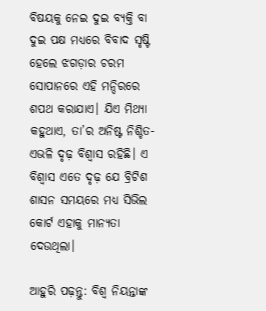ବିଷୟକୁ ନେଇ ଦୁଇ ବ୍ୟକ୍ତି ବା ଦୁଇ ପକ୍ଷ ମଧ୍ୟରେ ବିବାଦ ସୃଷ୍ଟି ହେଲେ ଝଗଡ଼ାର ଚରମ ସୋପାନରେ ଏହି ମନ୍ଦିରରେ ଶପଥ କରାଯାଏ। ଯିଏ ମିଥ୍ୟା କହୁଥାଏ, ତା’ର ଅନିଷ୍ଟ ନିଶ୍ଚିତ- ଏଭଳି ଦୃଢ଼ ବିଶ୍ୱାସ ରହିଛି। ଏ ବିଶ୍ୱାସ ଏତେ ଦୃଢ଼ ଯେ ବ୍ରିଟିଶ ଶାସନ ସମୟରେ ମଧ୍ୟ ସିଭିଲ କୋର୍ଟ ଏହାକୁ ମାନ୍ୟତା ଦେଉଥିଲା।

ଆହୁରି ପଢ଼ନ୍ତୁ: ବିଶ୍ୱ ନିୟନ୍ତାଙ୍କ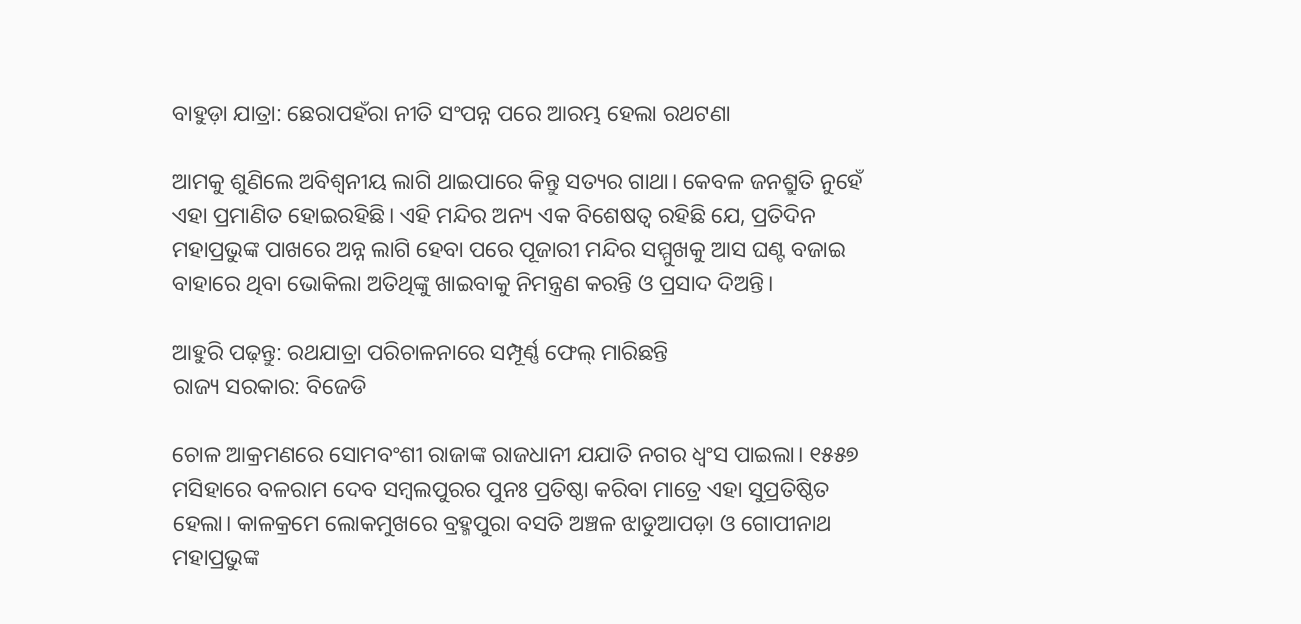ବାହୁଡ଼ା ଯାତ୍ରା: ଛେରାପହଁରା ନୀତି ସଂପନ୍ନ ପରେ ଆରମ୍ଭ ହେଲା ରଥଟଣା

ଆମକୁ ଶୁଣିଲେ ଅବିଶ୍ୱନୀୟ ଲାଗି ଥାଇପାରେ କିନ୍ତୁ ସତ୍ୟର ଗାଥା। କେବଳ ଜନଶ୍ରୁତି ନୁହେଁ ଏହା ପ୍ରମାଣିତ ହୋଇରହିଛି। ଏହି ମନ୍ଦିର ଅନ୍ୟ ଏକ ବିଶେଷତ୍ୱ ରହିଛି ଯେ, ପ୍ରତିଦିନ ମହାପ୍ରଭୁଙ୍କ ପାଖରେ ଅନ୍ନ ଲାଗି ହେବା ପରେ ପୂଜାରୀ ମନ୍ଦିର ସମ୍ମୁଖକୁ ଆସ ଘଣ୍ଟ ବଜାଇ ବାହାରେ ଥିବା ଭୋକିଲା ଅତିଥିଙ୍କୁ ଖାଇବାକୁ ନିମନ୍ତ୍ରଣ କରନ୍ତି ଓ ପ୍ରସାଦ ଦିଅନ୍ତି।

ଆହୁରି ପଢ଼ନ୍ତୁ: ରଥଯାତ୍ରା ପରିଚାଳନାରେ ସମ୍ପୂର୍ଣ୍ଣ ଫେଲ୍ ମାରିଛନ୍ତି
ରାଜ୍ୟ ସରକାର: ବିଜେଡି

ଚୋଳ ଆକ୍ରମଣରେ ସୋମବଂଶୀ ରାଜାଙ୍କ ରାଜଧାନୀ ଯଯାତି ନଗର ଧ୍ୱଂସ ପାଇଲା। ୧୫୫୭ ମସିହାରେ ବଳରାମ ଦେବ ସମ୍ୱଲପୁରର ପୁନଃ ପ୍ରତିଷ୍ଠା କରିବା ମାତ୍ରେ ଏହା ସୁପ୍ରତିଷ୍ଠିତ ହେଲା। କାଳକ୍ରମେ ଲୋକମୁଖରେ ବ୍ରହ୍ମପୁରା ବସତି ଅଞ୍ଚଳ ଝାଡୁଆପଡ଼ା ଓ ଗୋପୀନାଥ ମହାପ୍ରଭୁଙ୍କ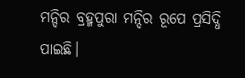ମନ୍ଦିର ବ୍ରହ୍ମପୁରା ମନ୍ଦିର ରୂପେ ପ୍ରସିଦ୍ଧି ପାଇଛି।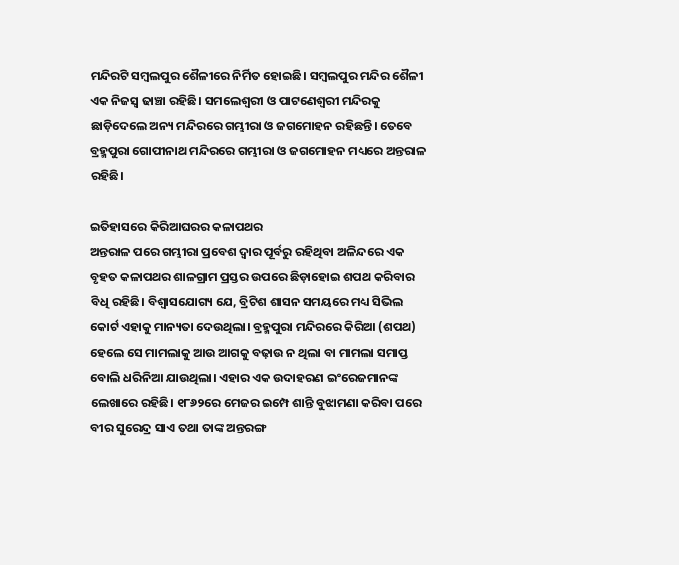ମନ୍ଦିରଟି ସମ୍ୱଲପୁର ଶୈଳୀରେ ନିର୍ମିତ ହୋଇଛି। ସମ୍ୱଲପୁର ମନ୍ଦିର ଶୈଳୀ ଏକ ନିଜସ୍ୱ ଢାଞ୍ଚା ରହିଛି। ସମଲେଶ୍ୱରୀ ଓ ପାଟଣେଶ୍ୱରୀ ମନ୍ଦିରକୁ ଛାଡ଼ିଦେଲେ ଅନ୍ୟ ମନ୍ଦିରରେ ଗମ୍ଭୀରା ଓ ଜଗମୋହନ ରହିଛନ୍ତି। ତେବେ ବ୍ରହ୍ମପୁରା ଗୋପୀନାଥ ମନ୍ଦିରରେ ଗମ୍ଭୀରା ଓ ଜଗମୋହନ ମଧ୍ୟରେ ଅନ୍ତରାଳ ରହିଛି।

ଇତିହାସରେ କିରିଆଘରର କଳାପଥର
ଅନ୍ତରାଳ ପରେ ଗମ୍ଭୀରା ପ୍ରବେଶ ଦ୍ୱାର ପୂର୍ବରୁ ରହିଥିବା ଅଳିନ୍ଦରେ ଏକ ବୃହତ କଳାପଥର ଶାଳଗ୍ରାମ ପ୍ରସ୍ତର ଉପରେ ଛିଡ଼ାହୋଇ ଶପଥ କରିବାର ବିଧି ରହିଛି। ବିଶ୍ୱାସଯୋଗ୍ୟ ଯେ, ବ୍ରିଟିଶ ଶାସନ ସମୟରେ ମଧ୍ୟ ସିଭିଲ କୋର୍ଟ ଏହାକୁ ମାନ୍ୟତା ଦେଉଥିଲା। ବ୍ରହ୍ମପୁରା ମନ୍ଦିରରେ କିରିଆ (ଶପଥ) ହେଲେ ସେ ମାମଲାକୁ ଆଉ ଆଗକୁ ବଢ଼ାଉ ନ ଥିଲା ବା ମାମଲା ସମାପ୍ତ ବୋଲି ଧରିନିଆ ଯାଉଥିଲା। ଏହାର ଏକ ଉଦାହରଣ ଇଂରେଜମାନଙ୍କ ଲେଖାରେ ରହିଛି। ୧୮୬୨ରେ ମେଜର ଇମ୍ପେ ଶାନ୍ତି ବୁଝାମଣା କରିବା ପରେ ବୀର ସୁରେନ୍ଦ୍ର ସାଏ ତଥା ତାଙ୍କ ଅନ୍ତରଙ୍ଗ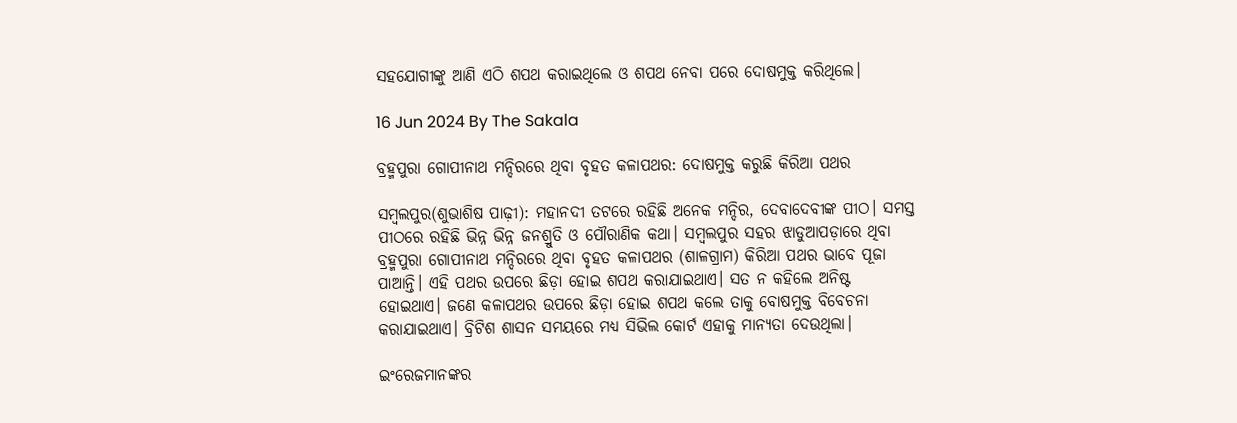ସହଯୋଗୀଙ୍କୁ ଆଣି ଏଠି ଶପଥ କରାଇଥିଲେ ଓ ଶପଥ ନେବା ପରେ ଦୋଷମୁକ୍ତ କରିଥିଲେ।

16 Jun 2024 By The Sakala

ବ୍ରହ୍ମପୁରା ଗୋପୀନାଥ ମନ୍ଦିରରେ ଥିବା ବୃହତ କଳାପଥର: ଦୋଷମୁକ୍ତ କରୁଛି କିରିଆ ପଥର

ସମ୍ବଲପୁର(ଶୁଭାଶିଷ ପାଢ଼ୀ): ମହାନଦୀ ତଟରେ ରହିଛି ଅନେକ ମନ୍ଦିର, ଦେବାଦେବୀଙ୍କ ପୀଠ। ସମସ୍ତ ପୀଠରେ ରହିଛି ଭିନ୍ନ ଭିନ୍ନ ଜନଶ୍ରୁତି ଓ ପୌରାଣିକ କଥା। ସମ୍ବଲପୁର ସହର ଝାଡୁଆପଡ଼ାରେ ଥିବା ବ୍ରହ୍ମପୁରା ଗୋପୀନାଥ ମନ୍ଦିରରେ ଥିବା ବୃହତ କଳାପଥର (ଶାଳଗ୍ରାମ) କିରିଆ ପଥର ଭାବେ ପୂଜା ପାଆନ୍ତି। ଏହି ପଥର ଉପରେ ଛିଡ଼ା ହୋଇ ଶପଥ କରାଯାଇଥାଏ। ସତ ନ କହିଲେ ଅନିଷ୍ଟ ହୋଇଥାଏ। ଜଣେ କଳାପଥର ଉପରେ ଛିଡ଼ା ହୋଇ ଶପଥ କଲେ ତାକୁ ବୋଷମୁକ୍ତ ବିବେଚନା କରାଯାଇଥାଏ। ବ୍ରିଟିଶ ଶାସନ ସମୟରେ ମଧ୍ୟ ସିଭିଲ କୋର୍ଟ ଏହାକୁ ମାନ୍ୟତା ଦେଉଥିଲା।

ଇଂରେଜମାନଙ୍କର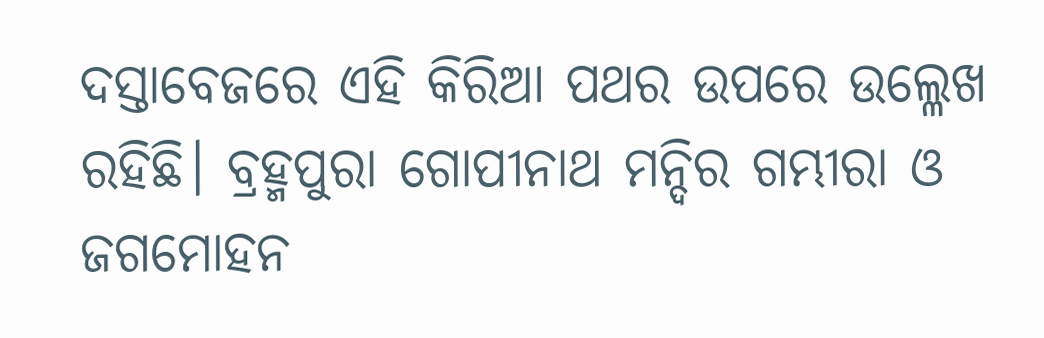ଦସ୍ତାବେଜରେ ଏହି କିରିଆ ପଥର ଉପରେ ଉଲ୍ଳେଖ ରହିଛି। ବ୍ରହ୍ମପୁରା ଗୋପୀନାଥ ମନ୍ଦିର ଗମ୍ଭୀରା ଓ ଜଗମୋହନ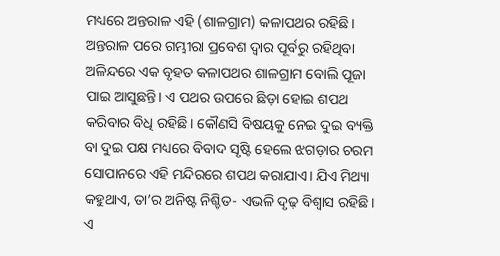ମଧ୍ୟରେ ଅନ୍ତରାଳ ଏହି (ଶାଳଗ୍ରାମ) କଳାପଥର ରହିଛି। ଅନ୍ତରାଳ ପରେ ଗମ୍ଭୀରା ପ୍ରବେଶ ଦ୍ୱାର ପୂର୍ବରୁ ରହିଥିବା ଅଳିନ୍ଦରେ ଏକ ବୃହତ କଳାପଥର ଶାଳଗ୍ରାମ ବୋଲି ପୂଜା ପାଇ ଆସୁଛନ୍ତି। ଏ ପଥର ଉପରେ ଛିଡ଼ା ହୋଇ ଶପଥ କରିବାର ବିଧି ରହିଛି। କୌଣସି ବିଷୟକୁ ନେଇ ଦୁଇ ବ୍ୟକ୍ତି ବା ଦୁଇ ପକ୍ଷ ମଧ୍ୟରେ ବିବାଦ ସୃଷ୍ଟି ହେଲେ ଝଗଡ଼ାର ଚରମ ସୋପାନରେ ଏହି ମନ୍ଦିରରେ ଶପଥ କରାଯାଏ। ଯିଏ ମିଥ୍ୟା କହୁଥାଏ, ତା’ର ଅନିଷ୍ଟ ନିଶ୍ଚିତ- ଏଭଳି ଦୃଢ଼ ବିଶ୍ୱାସ ରହିଛି। ଏ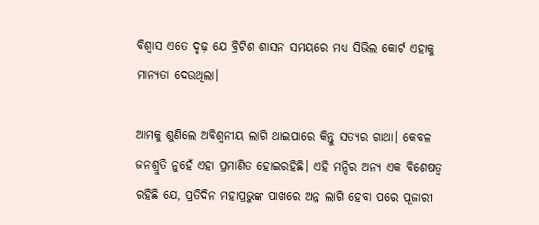ବିଶ୍ୱାସ ଏତେ ଦୃଢ଼ ଯେ ବ୍ରିଟିଶ ଶାସନ ସମୟରେ ମଧ୍ୟ ସିଭିଲ କୋର୍ଟ ଏହାକୁ ମାନ୍ୟତା ଦେଉଥିଲା।

ଆମକୁ ଶୁଣିଲେ ଅବିଶ୍ୱନୀୟ ଲାଗି ଥାଇପାରେ କିନ୍ତୁ ସତ୍ୟର ଗାଥା। କେବଳ ଜନଶ୍ରୁତି ନୁହେଁ ଏହା ପ୍ରମାଣିତ ହୋଇରହିଛି। ଏହି ମନ୍ଦିର ଅନ୍ୟ ଏକ ବିଶେଷତ୍ୱ ରହିଛି ଯେ, ପ୍ରତିଦିନ ମହାପ୍ରଭୁଙ୍କ ପାଖରେ ଅନ୍ନ ଲାଗି ହେବା ପରେ ପୂଜାରୀ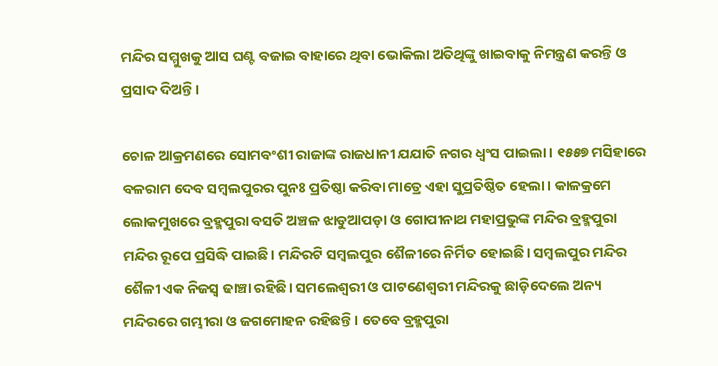ମନ୍ଦିର ସମ୍ମୁଖକୁ ଆସ ଘଣ୍ଟ ବଜାଇ ବାହାରେ ଥିବା ଭୋକିଲା ଅତିଥିଙ୍କୁ ଖାଇବାକୁ ନିମନ୍ତ୍ରଣ କରନ୍ତି ଓ ପ୍ରସାଦ ଦିଅନ୍ତି।

ଚୋଳ ଆକ୍ରମଣରେ ସୋମବଂଶୀ ରାଜାଙ୍କ ରାଜଧାନୀ ଯଯାତି ନଗର ଧ୍ୱଂସ ପାଇଲା। ୧୫୫୭ ମସିହାରେ ବଳରାମ ଦେବ ସମ୍ୱଲପୁରର ପୁନଃ ପ୍ରତିଷ୍ଠା କରିବା ମାତ୍ରେ ଏହା ସୁପ୍ରତିଷ୍ଠିତ ହେଲା। କାଳକ୍ରମେ ଲୋକମୁଖରେ ବ୍ରହ୍ମପୁରା ବସତି ଅଞ୍ଚଳ ଝାଡୁଆପଡ଼ା ଓ ଗୋପୀନାଥ ମହାପ୍ରଭୁଙ୍କ ମନ୍ଦିର ବ୍ରହ୍ମପୁରା ମନ୍ଦିର ରୂପେ ପ୍ରସିଦ୍ଧି ପାଇଛି। ମନ୍ଦିରଟି ସମ୍ୱଲପୁର ଶୈଳୀରେ ନିର୍ମିତ ହୋଇଛି। ସମ୍ୱଲପୁର ମନ୍ଦିର ଶୈଳୀ ଏକ ନିଜସ୍ୱ ଢାଞ୍ଚା ରହିଛି। ସମଲେଶ୍ୱରୀ ଓ ପାଟଣେଶ୍ୱରୀ ମନ୍ଦିରକୁ ଛାଡ଼ିଦେଲେ ଅନ୍ୟ ମନ୍ଦିରରେ ଗମ୍ଭୀରା ଓ ଜଗମୋହନ ରହିଛନ୍ତି। ତେବେ ବ୍ରହ୍ମପୁରା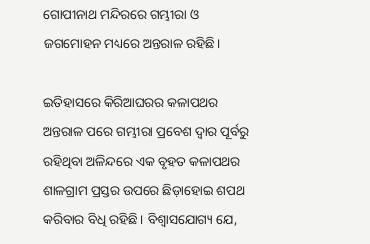ଗୋପୀନାଥ ମନ୍ଦିରରେ ଗମ୍ଭୀରା ଓ ଜଗମୋହନ ମଧ୍ୟରେ ଅନ୍ତରାଳ ରହିଛି।

ଇତିହାସରେ କିରିଆଘରର କଳାପଥର
ଅନ୍ତରାଳ ପରେ ଗମ୍ଭୀରା ପ୍ରବେଶ ଦ୍ୱାର ପୂର୍ବରୁ ରହିଥିବା ଅଳିନ୍ଦରେ ଏକ ବୃହତ କଳାପଥର ଶାଳଗ୍ରାମ ପ୍ରସ୍ତର ଉପରେ ଛିଡ଼ାହୋଇ ଶପଥ କରିବାର ବିଧି ରହିଛି। ବିଶ୍ୱାସଯୋଗ୍ୟ ଯେ,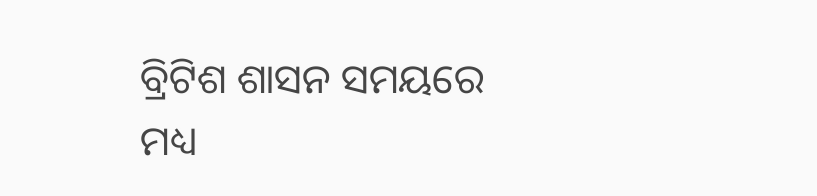ବ୍ରିଟିଶ ଶାସନ ସମୟରେ ମଧ୍ୟ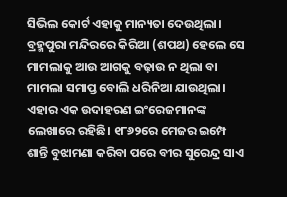ସିଭିଲ କୋର୍ଟ ଏହାକୁ ମାନ୍ୟତା ଦେଉଥିଲା। ବ୍ରହ୍ମପୁରା ମନ୍ଦିରରେ କିରିଆ (ଶପଥ) ହେଲେ ସେ ମାମଲାକୁ ଆଉ ଆଗକୁ ବଢ଼ାଉ ନ ଥିଲା ବା ମାମଲା ସମାପ୍ତ ବୋଲି ଧରିନିଆ ଯାଉଥିଲା। ଏହାର ଏକ ଉଦାହରଣ ଇଂରେଜମାନଙ୍କ ଲେଖାରେ ରହିଛି। ୧୮୬୨ରେ ମେଜର ଇମ୍ପେ ଶାନ୍ତି ବୁଝାମଣା କରିବା ପରେ ବୀର ସୁରେନ୍ଦ୍ର ସାଏ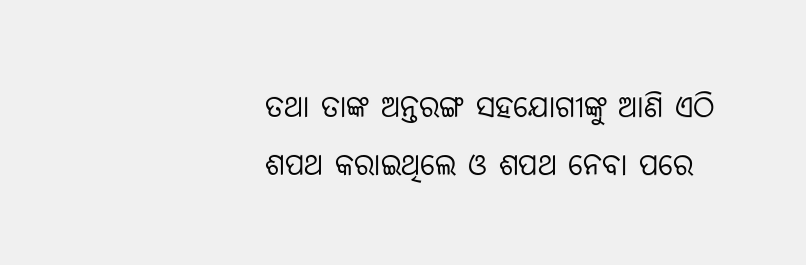ତଥା ତାଙ୍କ ଅନ୍ତରଙ୍ଗ ସହଯୋଗୀଙ୍କୁ ଆଣି ଏଠି ଶପଥ କରାଇଥିଲେ ଓ ଶପଥ ନେବା ପରେ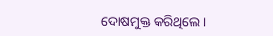ଦୋଷମୁକ୍ତ କରିଥିଲେ।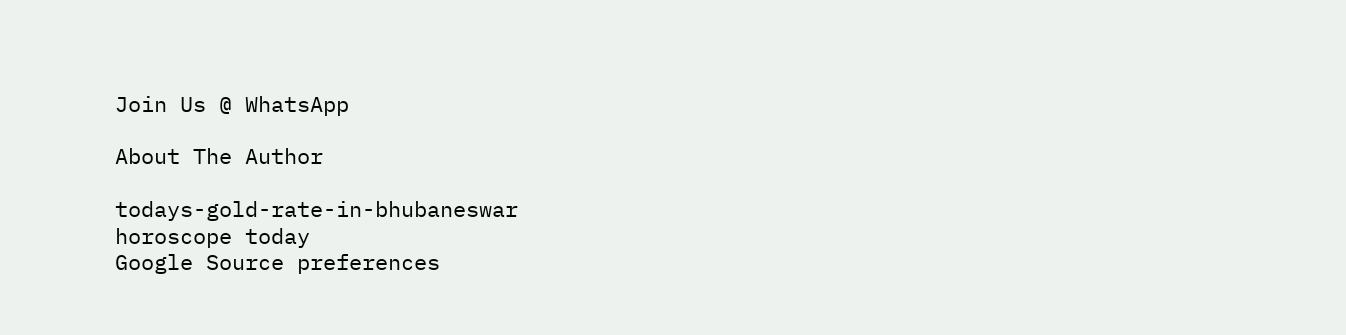Join Us @ WhatsApp

About The Author

todays-gold-rate-in-bhubaneswar
horoscope today
Google Source preferences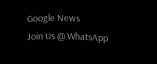Google News
Join Us @ WhatsApp